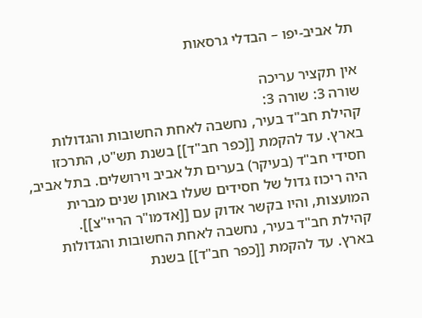תל אביב-יפו – הבדלי גרסאות

אין תקציר עריכה
שורה 3: שורה 3:
קהילת חב"ד בעיר, נחשבה לאחת החשובות והגדולות בארץ. עד להקמת [[כפר חב"ד]] בשנת תש"ט, התרכזו חסידי חב"ד (בעיקר) בערים תל אביב וירושלים. בתל אביב, היה ריכוז גדול של חסידים שעלו באותן שנים מברית המועצות, והיו בקשר אדוק עם [[אדמו"ר הריי"צ]].
קהילת חב"ד בעיר, נחשבה לאחת החשובות והגדולות בארץ. עד להקמת [[כפר חב"ד]] בשנת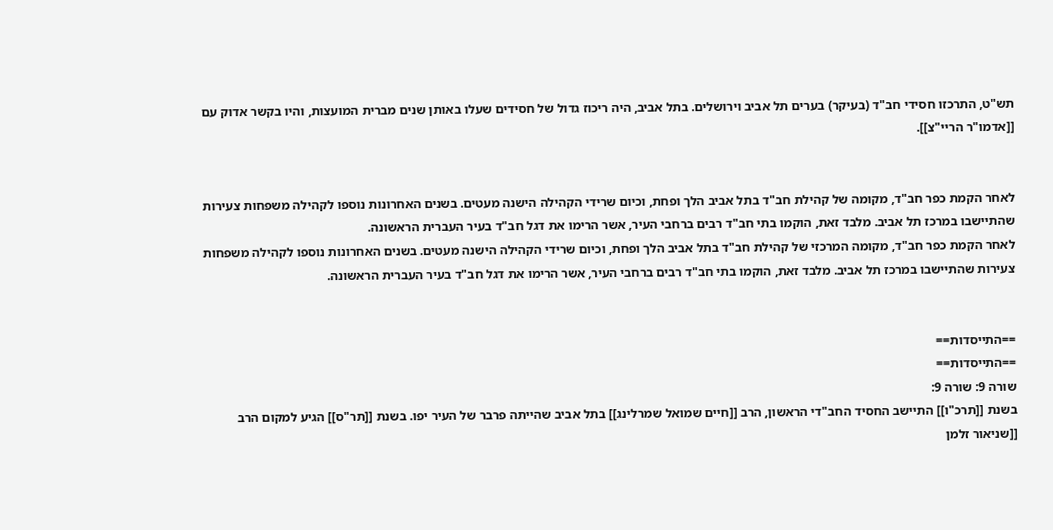תש"ט, התרכזו חסידי חב"ד (בעיקר) בערים תל אביב וירושלים. בתל אביב, היה ריכוז גדול של חסידים שעלו באותן שנים מברית המועצות, והיו בקשר אדוק עם [[אדמו"ר הריי"צ]].


לאחר הקמת כפר חב"ד, מקומה של קהילת חב"ד בתל אביב הלך ופחת, וכיום שרידי הקהילה הישנה מעטים. בשנים האחרונות נוספו לקהילה משפחות צעירות שהתיישבו במרכז תל אביב. מלבד זאת, הוקמו בתי חב"ד רבים ברחבי העיר, אשר הרימו את דגל חב"ד בעיר העברית הראשונה.
לאחר הקמת כפר חב"ד, מקומה המרכזי של קהילת חב"ד בתל אביב הלך ופחת, וכיום שרידי הקהילה הישנה מעטים. בשנים האחרונות נוספו לקהילה משפחות צעירות שהתיישבו במרכז תל אביב. מלבד זאת, הוקמו בתי חב"ד רבים ברחבי העיר, אשר הרימו את דגל חב"ד בעיר העברית הראשונה.


==התייסדות==
==התייסדות==
שורה 9: שורה 9:
בשנת [[תרכ"ו]] התיישב החסיד החב"די הראשון, הרב [[חיים שמואל שמרלינג]] בתל אביב שהייתה פרבר של העיר יפו. בשנת [[תר"ס]] הגיע למקום הרב [[שניאור זלמן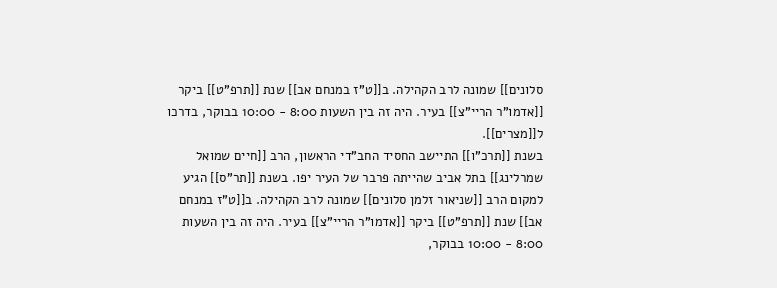סלונים]] שמונה לרב הקהילה. ב[[ט"ז במנחם אב]] שנת [[תרפ"ט]] ביקר [[אדמו"ר הריי"צ]] בעיר. היה זה בין השעות 8:00 - 10:00 בבוקר, בדרכו ל[[מצרים]].
בשנת [[תרכ"ו]] התיישב החסיד החב"די הראשון, הרב [[חיים שמואל שמרלינג]] בתל אביב שהייתה פרבר של העיר יפו. בשנת [[תר"ס]] הגיע למקום הרב [[שניאור זלמן סלונים]] שמונה לרב הקהילה. ב[[ט"ז במנחם אב]] שנת [[תרפ"ט]] ביקר [[אדמו"ר הריי"צ]] בעיר. היה זה בין השעות 8:00 - 10:00 בבוקר,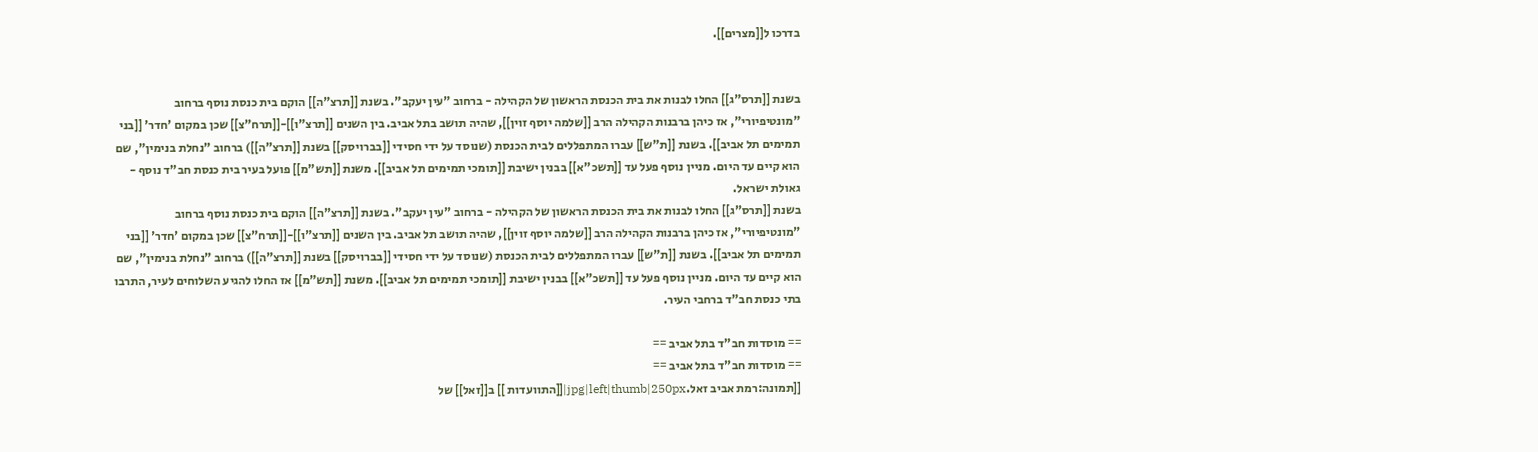בדרכו ל[[מצרים]].


בשנת [[תרס"ג]] החלו לבנות את בית הכנסת הראשון של הקהילה - ברחוב "עין יעקב". בשנת [[תרצ"ה]] הוקם בית כנסת נוסף ברחוב "מונטיפיורי", אז כיהן ברבנות הקהילה הרב [[שלמה יוסף זוין]], שהיה תושב בתל אביב. בין השנים [[תרצ"ו]]-[[תרח"צ]] שכן במקום 'חדר' [[בני תמימים תל אביב]]. בשנת [[ת"ש]] עברו המתפללים לבית הכנסת (שנוסד על ידי חסידי [[בברויסק]] בשנת [[תרצ"ה]]) ברחוב "נחלת בנימין", שם הוא קיים עד היום. מניין נוסף פעל עד [[תשכ"א]] בבנין ישיבת [[תומכי תמימים תל אביב]]. משנת [[תש"מ]] פועל בעיר בית כנסת חב"ד נוסף - גאולת ישראל.
בשנת [[תרס"ג]] החלו לבנות את בית הכנסת הראשון של הקהילה - ברחוב "עין יעקב". בשנת [[תרצ"ה]] הוקם בית כנסת נוסף ברחוב "מונטיפיורי", אז כיהן ברבנות הקהילה הרב [[שלמה יוסף זוין]], שהיה תושב תל אביב. בין השנים [[תרצ"ו]]-[[תרח"צ]] שכן במקום 'חדר' [[בני תמימים תל אביב]]. בשנת [[ת"ש]] עברו המתפללים לבית הכנסת (שנוסד על ידי חסידי [[בברויסק]] בשנת [[תרצ"ה]]) ברחוב "נחלת בנימין", שם הוא קיים עד היום. מניין נוסף פעל עד [[תשכ"א]] בבנין ישיבת [[תומכי תמימים תל אביב]]. משנת [[תש"מ]] אז החלו להגיע השלוחים לעיר, התרבו בתי כנסת חב"ד ברחבי העיר.

== מוסדות חב"ד בתל אביב ==
== מוסדות חב"ד בתל אביב ==
[[תמונה:רמת אביב זאל.jpg|left|thumb|250px|[[התוועדות ]] ב[[זאל]] של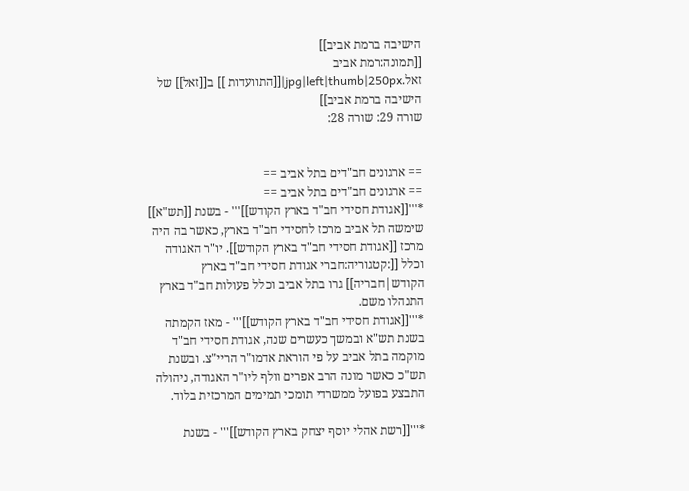הישיבה ברמת אביב]]
[[תמונה:רמת אביב זאל.jpg|left|thumb|250px|[[התוועדות ]] ב[[זאל]] של הישיבה ברמת אביב]]
שורה 29: שורה 28:


== ארגונים חב"דים בתל אביב ==
== ארגונים חב"דים בתל אביב ==
*'''[[אגודת חסידי חב"ד בארץ הקודש]]''' - בשנת [[תש"א]] שימשה תל אביב מרכז לחסידי חב"ד בארץ, כאשר בה היה מרכז [[אגודת חסידי חב"ד בארץ הקודש]]. יו"ר האגודה וכלל [[:קטגוריה:חברי אגודת חסידי חב"ד בארץ הקודש|חבריה]] גרו בתל אביב וכלל פעולות חב"ד בארץ התנהלו משם.
*'''[[אגודת חסידי חב"ד בארץ הקודש]]''' - מאז הקמתה בשנת תש"א ובמשך כעשרים שנה, אגודת חסידי חב"ד מוקמה בתל אביב על פי הוראת אדמו"ר הריי"צ. ובשנת תש"כ כאשר מונה הרב אפרים וולף ליו"ר האגודה, ניהולה התבצע בפועל ממשרדי תומכי תמימים המרכזית בלוד.

*'''[[רשת אהלי יוסף יצחק בארץ הקודש]]''' - בשנת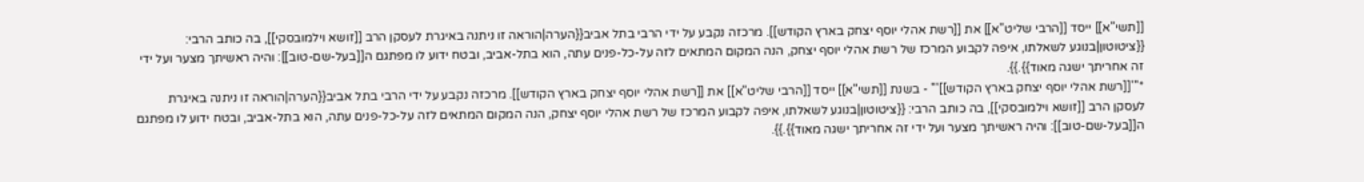[[תשי"א]] ייסד [[הרבי שליט"א]] את [[רשת אהלי יוסף יצחק בארץ הקודש]]. מרכזה נקבע על ידי הרבי בתל אביב{{הערה|הוראה זו ניתנה באיגרת לעסקן הרב [[זושא וילמובסקי]], בה כותב הרבי: {{ציטוטון|בנוגע לשאלתו, איפה לקבוע המרכז של רשת אהלי יוסף יצחק, הנה המקום המתאים לזה על-כל-פנים עתה, הוא בתל-אביב, ובטח ידוע לו מפתגם ה[[בעל-שם-טוב]]: והיה ראשיתך מצער ועל ידי זה אחריתך ישגה מאוד}}.}}.
*'''[[רשת אהלי יוסף יצחק בארץ הקודש]]''' - בשנת [[תשי"א]] ייסד [[הרבי שליט"א]] את [[רשת אהלי יוסף יצחק בארץ הקודש]]. מרכזה נקבע על ידי הרבי בתל אביב{{הערה|הוראה זו ניתנה באיגרת לעסקן הרב [[זושא וילמובסקי]], בה כותב הרבי: {{ציטוטון|בנוגע לשאלתו, איפה לקבוע המרכז של רשת אהלי יוסף יצחק, הנה המקום המתאים לזה על-כל-פנים עתה, הוא בתל-אביב, ובטח ידוע לו מפתגם ה[[בעל-שם-טוב]]: והיה ראשיתך מצער ועל ידי זה אחריתך ישגה מאוד}}.}}.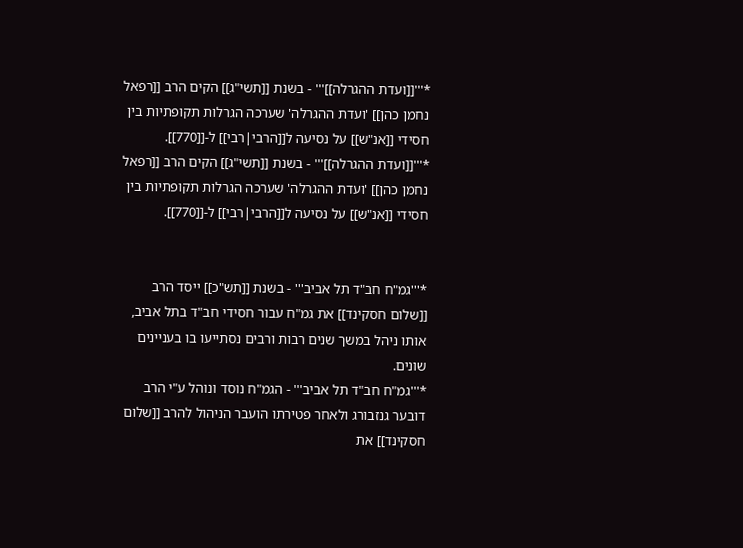*'''[[ועדת ההגרלה]]''' - בשנת [[תשי"ג]] הקים הרב [[רפאל נחמן כהן]] 'ועדת ההגרלה' שערכה הגרלות תקופתיות בין חסידי [[אנ"ש]] על נסיעה ל[[הרבי|רבי]] ל-[[770]].
*'''[[ועדת ההגרלה]]''' - בשנת [[תשי"ג]] הקים הרב [[רפאל נחמן כהן]] 'ועדת ההגרלה' שערכה הגרלות תקופתיות בין חסידי [[אנ"ש]] על נסיעה ל[[הרבי|רבי]] ל-[[770]].


*'''גמ"ח חב"ד תל אביב''' - בשנת [[תש"כ]] ייסד הרב [[שלום חסקינד]] את גמ"ח עבור חסידי חב"ד בתל אביב, אותו ניהל במשך שנים רבות ורבים נסתייעו בו בעניינים שונים.
*'''גמ"ח חב"ד תל אביב''' - הגמ"ח נוסד ונוהל ע"י הרב דובער גנזבורג ולאחר פטירתו הועבר הניהול להרב [[שלום חסקינד]] את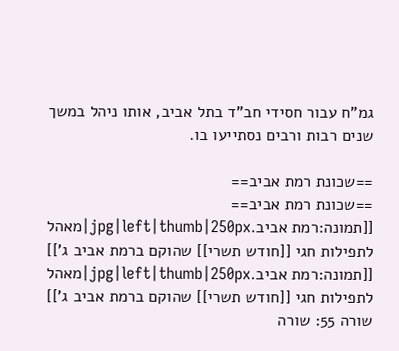גמ"ח עבור חסידי חב"ד בתל אביב, אותו ניהל במשך שנים רבות ורבים נסתייעו בו.

==שכונת רמת אביב==
==שכונת רמת אביב==
[[תמונה:רמת אביב.jpg|left|thumb|250px|מאהל לתפילות חגי [[חודש תשרי]] שהוקם ברמת אביב ג']]
[[תמונה:רמת אביב.jpg|left|thumb|250px|מאהל לתפילות חגי [[חודש תשרי]] שהוקם ברמת אביב ג']]
שורה 55: שורה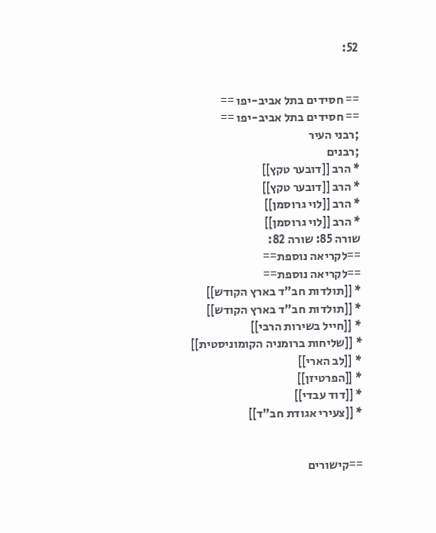52:


== חסידים בתל אביב-יפו ==
== חסידים בתל אביב-יפו ==
;רבני העיר
;רבנים
* הרב [[דובער טקץ]]
* הרב [[דובער טקץ]]
* הרב [[לוי גרוסמן]]
* הרב [[לוי גרוסמן]]
שורה 85: שורה 82:
==לקריאה נוספת==
==לקריאה נוספת==
* [[תולדות חב"ד בארץ הקודש]]
* [[תולדות חב"ד בארץ הקודש]]
* [[חייל בשירות הרבי]]
* [[שליחות ברומניה הקומוניסטית]]
* [[לב הארי]]
* [[הפרטיזן]]
* [[דוד עבדי]]
* [[צעירי אגודת חב"ד]]


==קישורים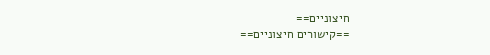חיצוניים==
==קישורים חיצוניים==